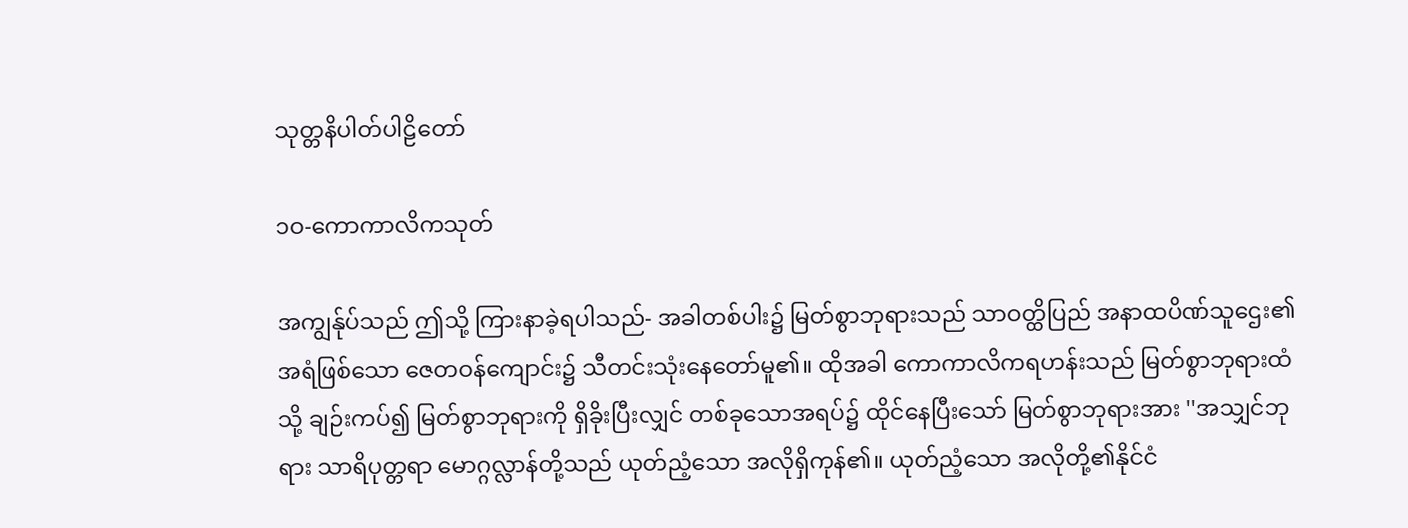သုတ္တနိပါတ်ပါဠိတော်

၁ဝ-ကောကာလိကသုတ်

အကျွန်ုပ်သည် ဤသို့ ကြားနာခဲ့ရပါသည်- အခါတစ်ပါး၌ မြတ်စွာဘုရားသည် သာဝတ္ထိပြည် အနာထပိဏ်သူဌေး၏ အရံဖြစ်သော ဇေတဝန်ကျောင်း၌ သီတင်းသုံးနေတော်မူ၏။ ထိုအခါ ကောကာလိကရဟန်းသည် မြတ်စွာဘုရားထံသို့ ချဉ်းကပ်၍ မြတ်စွာဘုရားကို ရှိခိုးပြီးလျှင် တစ်ခုသောအရပ်၌ ထိုင်နေပြီးသော် မြတ်စွာဘုရားအား ''အသျှင်ဘုရား သာရိပုတ္တရာ မောဂ္ဂလ္လာန်တို့သည် ယုတ်ညံ့သော အလိုရှိကုန်၏။ ယုတ်ညံ့သော အလိုတို့၏နိုင်ငံ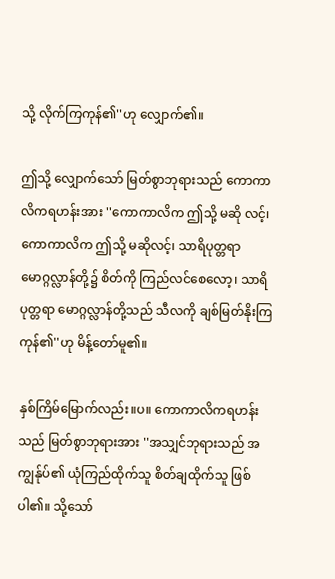သို့ လိုက်ကြကုန်၏''ဟု လျှောက်၏။

ဤသို့ လျှောက်သော် မြတ်စွာဘုရားသည် ကောကာလိကရဟန်းအား ''ကောကာလိက ဤသို့ မဆို လင့်၊ ကောကာလိက ဤသို့ မဆိုလင့်၊ သာရိပုတ္တရာ မောဂ္ဂလ္လာန်တို့၌ စိတ်ကို ကြည်လင်စေလော့၊ သာရိပုတ္တရာ မောဂ္ဂလ္လာန်တို့သည် သီလကို ချစ်မြတ်နိုးကြကုန်၏''ဟု မိန့်တော်မူ၏။

နှစ်ကြိမ်မြောက်လည်း။ပ။ ကောကာလိကရဟန်းသည် မြတ်စွာဘုရားအား ''အသျှင်ဘုရားသည် အကျွန်ုပ်၏ ယုံကြည်ထိုက်သူ စိတ်ချထိုက်သူ ဖြစ်ပါ၏။ သို့သော်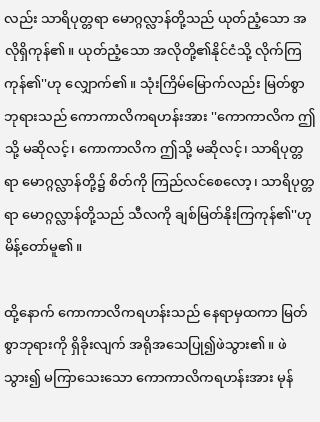လည်း သာရိပုတ္တရာ မောဂ္ဂလ္လာန်တို့သည် ယုတ်ညံ့သော အလိုရှိကုန်၏။ ယုတ်ညံ့သော အလိုတို့၏နိုင်ငံသို့ လိုက်ကြကုန်၏''ဟု လျှောက်၏။ သုံးကြိမ်မြောက်လည်း မြတ်စွာဘုရားသည် ကောကာလိကရဟန်းအား ''ကောကာလိက ဤသို့ မဆိုလင့်၊ ကောကာလိက ဤသို့ မဆိုလင့်၊ သာရိပုတ္တရာ မောဂ္ဂလ္လာန်တို့၌ စိတ်ကို ကြည်လင်စေလော့၊ သာရိပုတ္တရာ မောဂ္ဂလ္လာန်တို့သည် သီလကို ချစ်မြတ်နိုးကြကုန်၏''ဟု မိန့်တော်မူ၏။

ထို့နောက် ကောကာလိကရဟန်းသည် နေရာမှထကာ မြတ်စွာဘုရားကို ရှိခိုးလျက် အရိုအသေပြု၍ဖဲသွား၏။ ဖဲသွား၍ မကြာသေးသော ကောကာလိကရဟန်းအား မုန်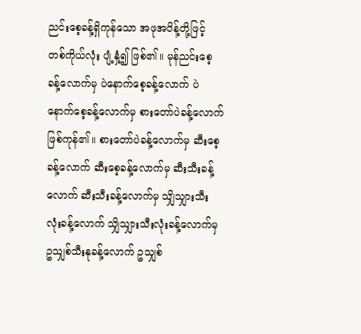ညင်းစေ့ခန့်ရှိကုန်သော အဖုအပိန့်တို့ဖြင့် တစ်ကိုယ်လုံး ပျံ့နှံ့၍ ဖြစ်၏။ မုန်ညင်းစေ့ခန့်လောက်မှ ပဲနောက်စေ့ခန့်လောက် ပဲနောက်စေ့ခန့်လောက်မှ စားတော်ပဲခန့်လောက် ဖြစ်ကုန်၏။ စားတော်ပဲခန့်လောက်မှ ဆီးစေ့ခန့်လောက် ဆီးစေ့ခန့်လောက်မှ ဆီးသီးခန့်လောက် ဆီးသီးခန့်လောက်မှ သျှိသျှားသီးလုံးခန့်လောက် သျှိသျှားသီးလုံးခန့်လောက်မှ ဥသျှစ်သီးနုခန့်လောက် ဥသျှစ်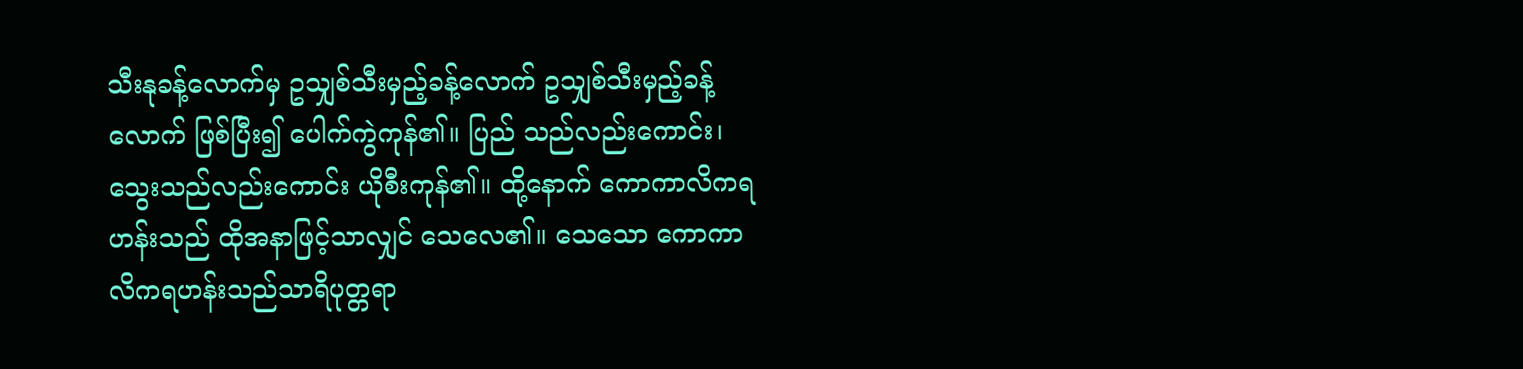သီးနုခန့်လောက်မှ ဥသျှစ်သီးမှည့်ခန့်လောက် ဥသျှစ်သီးမှည့်ခန့်လောက် ဖြစ်ပြီး၍ ပေါက်ကွဲကုန်၏။ ပြည် သည်လည်းကောင်း၊ သွေးသည်လည်းကောင်း ယိုစီးကုန်၏။ ထို့နောက် ကောကာလိကရဟန်းသည် ထိုအနာဖြင့်သာလျှင် သေလေ၏။ သေသော ကောကာလိကရဟန်းသည်သာရိပုတ္တရာ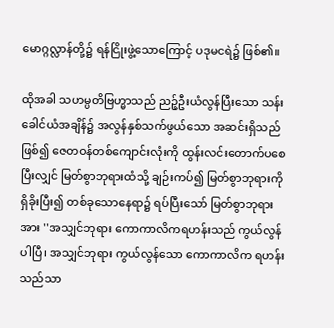မောဂ္ဂလ္လာန်တို့၌ ရန်ငြိုးဖွဲ့သောကြောင့် ပဒုမငရဲ၌ ဖြစ်၏။

ထိုအခါ သဟမ္ပတိဗြဟ္မာသည် ညဉ့်ဦးယံလွန်ပြီးသော သန်းခေါင်ယံအချိန်၌ အလွန်နှစ်သက်ဖွယ်သော အဆင်းရှိသည်ဖြစ်၍ ဇေတဝန်တစ်ကျောင်းလုံးကို ထွန်းလင်းတောက်ပစေပြီးလျှင် မြတ်စွာဘုရားထံသို့ ချဉ်းကပ်၍ မြတ်စွာဘုရားကို ရှိခိုးပြီး၍ တစ်ခုသောနေရာ၌ ရပ်ပြီးသော် မြတ်စွာဘုရားအား ''အသျှင်ဘုရား ကောကာလိကရဟန်းသည် ကွယ်လွန်ပါပြီ၊ အသျှင်ဘုရား ကွယ်လွန်သော ကောကာလိက ရဟန်းသည်သာ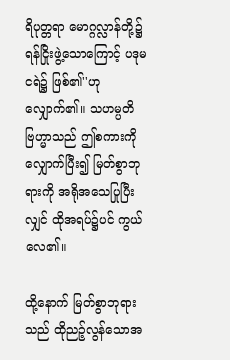ရိပုတ္တရာ မောဂ္ဂလ္လာန်တို့၌ ရန်ငြိုးဖွဲ့သောကြောင့် ပဒုမငရဲ၌ ဖြစ်၏''ဟု လျှောက်၏။ သဟမ္ပတိ ဗြဟ္မာသည် ဤစကားကို လျှောက်ပြီး၍ မြတ်စွာဘုရားကို အရိုအသေပြုပြီးလျှင် ထိုအရပ်၌ပင် ကွယ်လေ၏။

ထို့နောက် မြတ်စွာဘုရားသည် ထိုညဉ့်လွန်သောအ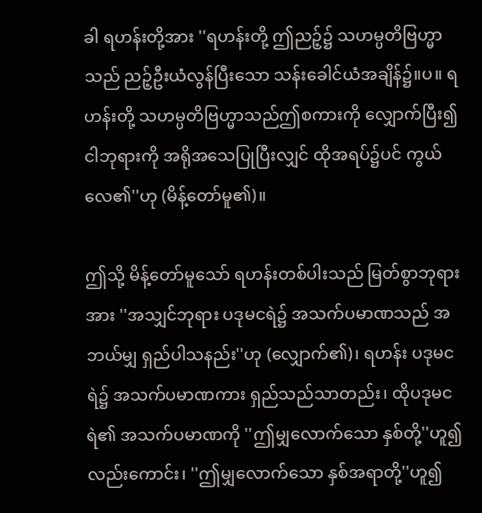ခါ ရဟန်းတို့အား ''ရဟန်းတို့ ဤညဉ့်၌ သဟမ္ပတိဗြဟ္မာသည် ညဉ့်ဦးယံလွန်ပြီးသော သန်းခေါင်ယံအချိန်၌။ပ။ ရဟန်းတို့ သဟမ္ပတိဗြဟ္မာသည်ဤစကားကို လျှောက်ပြီး၍ ငါဘုရားကို အရိုအသေပြုပြီးလျှင် ထိုအရပ်၌ပင် ကွယ်လေ၏''ဟု (မိန့်တော်မူ၏)။

ဤသို့ မိန့်တော်မူသော် ရဟန်းတစ်ပါးသည် မြတ်စွာဘုရားအား ''အသျှင်ဘုရား ပဒုမငရဲ၌ အသက်ပမာဏသည် အဘယ်မျှ ရှည်ပါသနည်း''ဟု (လျှောက်၏)၊ ရဟန်း ပဒုမငရဲ၌ အသက်ပမာဏကား ရှည်သည်သာတည်း၊ ထိုပဒုမငရဲ၏ အသက်ပမာဏကို ''ဤမျှလောက်သော နှစ်တို့''ဟူ၍လည်းကောင်း၊ ''ဤမျှလောက်သော နှစ်အရာတို့''ဟူ၍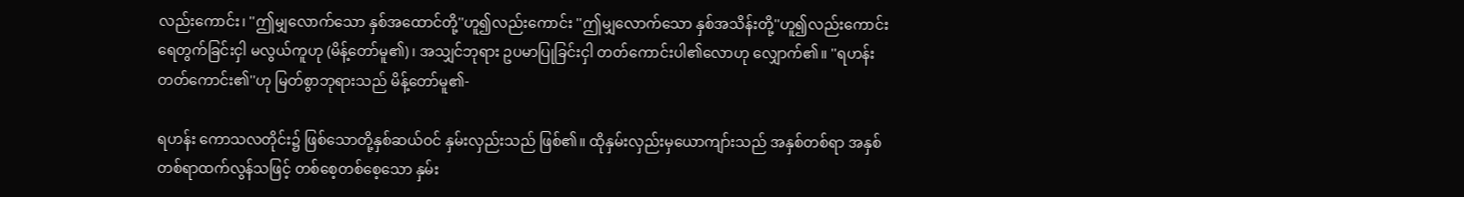လည်းကောင်း၊ ''ဤမျှလောက်သော နှစ်အထောင်တို့''ဟူ၍လည်းကောင်း ''ဤမျှလောက်သော နှစ်အသိန်းတို့''ဟူ၍လည်းကောင်း ရေတွက်ခြင်းငှါ မလွယ်ကူဟု (မိန့်တော်မူ၏)၊ အသျှင်ဘုရား ဥပမာပြုခြင်းငှါ တတ်ကောင်းပါ၏လောဟု လျှောက်၏။ ''ရဟန်း တတ်ကောင်း၏''ဟု မြတ်စွာဘုရားသည် မိန့်တော်မူ၏-

ရဟန်း ကောသလတိုင်း၌ ဖြစ်သောတို့နှစ်ဆယ်ဝင် နှမ်းလှည်းသည် ဖြစ်၏။ ထိုနှမ်းလှည်းမှယောကျာ်းသည် အနှစ်တစ်ရာ အနှစ်တစ်ရာထက်လွန်သဖြင့် တစ်စေ့တစ်စေ့သော နှမ်း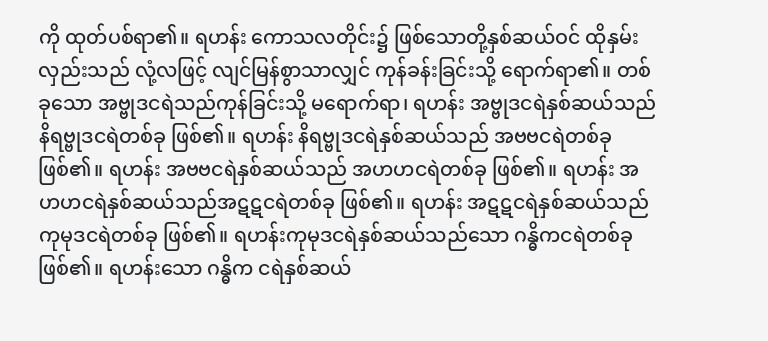ကို ထုတ်ပစ်ရာ၏။ ရဟန်း ကောသလတိုင်း၌ ဖြစ်သောတို့နှစ်ဆယ်ဝင် ထိုနှမ်းလှည်းသည် လုံ့လဖြင့် လျင်မြန်စွာသာလျှင် ကုန်ခန်းခြင်းသို့ ရောက်ရာ၏။ တစ်ခုသော အဗ္ဗုဒငရဲသည်ကုန်ခြင်းသို့ မရောက်ရာ၊ ရဟန်း အဗ္ဗုဒငရဲနှစ်ဆယ်သည် နိရဗ္ဗုဒငရဲတစ်ခု ဖြစ်၏။ ရဟန်း နိရဗ္ဗုဒငရဲနှစ်ဆယ်သည် အဗဗငရဲတစ်ခု ဖြစ်၏။ ရဟန်း အဗဗငရဲနှစ်ဆယ်သည် အဟဟငရဲတစ်ခု ဖြစ်၏။ ရဟန်း အဟဟငရဲနှစ်ဆယ်သည်အဋဋငရဲတစ်ခု ဖြစ်၏။ ရဟန်း အဋဋငရဲနှစ်ဆယ်သည် ကုမုဒငရဲတစ်ခု ဖြစ်၏။ ရဟန်းကုမုဒငရဲနှစ်ဆယ်သည်သော ဂန္ဓိကငရဲတစ်ခု ဖြစ်၏။ ရဟန်းသော ဂန္ဓိက ငရဲနှစ်ဆယ်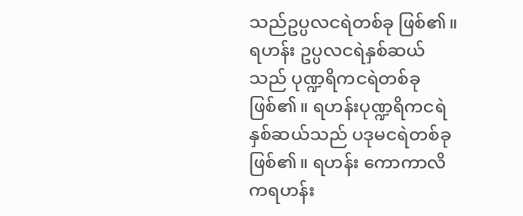သည်ဥပ္ပလငရဲတစ်ခု ဖြစ်၏။ ရဟန်း ဥပ္ပလငရဲနှစ်ဆယ်သည် ပုဏ္ဍရိကငရဲတစ်ခု ဖြစ်၏။ ရဟန်းပုဏ္ဍရိကငရဲနှစ်ဆယ်သည် ပဒုမငရဲတစ်ခု ဖြစ်၏။ ရဟန်း ကောကာလိကရဟန်း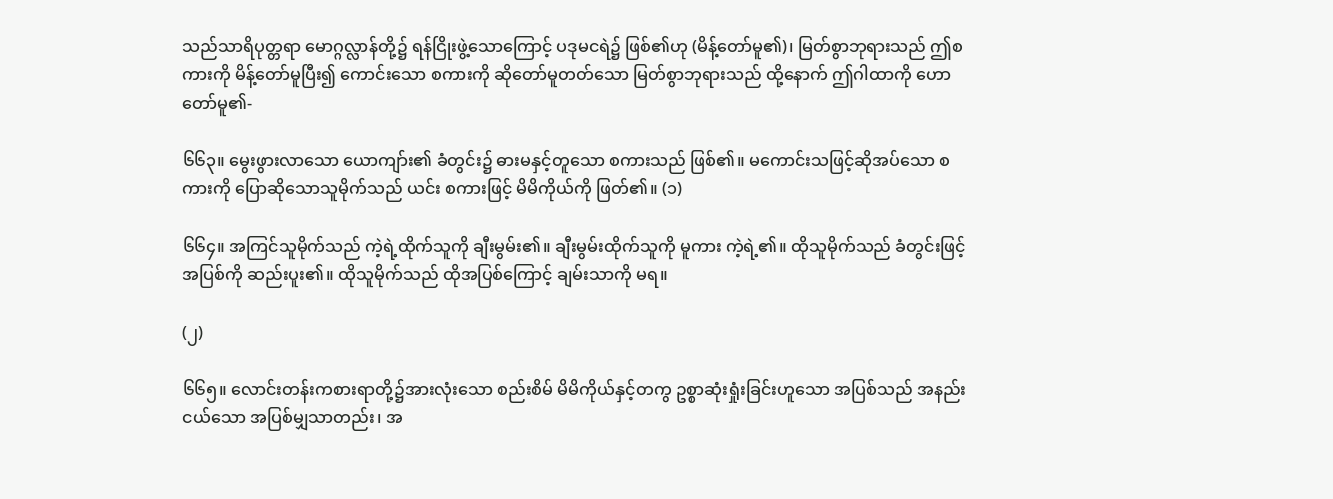သည်သာရိပုတ္တရာ မောဂ္ဂလ္လာန်တို့၌ ရန်ငြိုးဖွဲ့သောကြောင့် ပဒုမငရဲ၌ ဖြစ်၏ဟု (မိန့်တော်မူ၏)၊ မြတ်စွာဘုရားသည် ဤစကားကို မိန့်တော်မူပြီး၍ ကောင်းသော စကားကို ဆိုတော်မူတတ်သော မြတ်စွာဘုရားသည် ထို့နောက် ဤဂါထာကို ဟောတော်မူ၏-

၆၆၃။ မွေးဖွားလာသော ယောကျာ်း၏ ခံတွင်း၌ ဓားမနှင့်တူသော စကားသည် ဖြစ်၏။ မကောင်းသဖြင့်ဆိုအပ်သော စကားကို ပြောဆိုသောသူမိုက်သည် ယင်း စကားဖြင့် မိမိကိုယ်ကို ဖြတ်၏။ (၁)

၆၆၄။ အကြင်သူမိုက်သည် ကဲ့ရဲ့ထိုက်သူကို ချီးမွမ်း၏။ ချီးမွမ်းထိုက်သူကို မူကား ကဲ့ရဲ့၏။ ထိုသူမိုက်သည် ခံတွင်းဖြင့် အပြစ်ကို ဆည်းပူး၏။ ထိုသူမိုက်သည် ထိုအပြစ်ကြောင့် ချမ်းသာကို မရ။

(၂)

၆၆၅။ လောင်းတန်းကစားရာတို့၌အားလုံးသော စည်းစိမ် မိမိကိုယ်နှင့်တကွ ဥစ္စာဆုံးရှုံးခြင်းဟူသော အပြစ်သည် အနည်းငယ်သော အပြစ်မျှသာတည်း၊ အ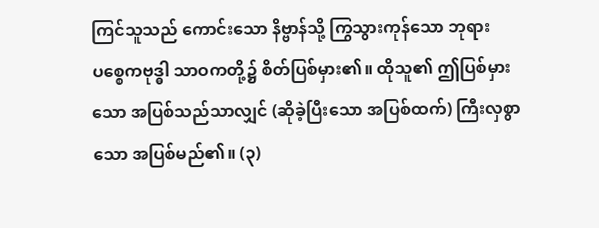ကြင်သူသည် ကောင်းသော နိဗ္ဗာန်သို့ ကြွသွားကုန်သော ဘုရားပစ္စေကဗုဒ္ဓါ သာဝကတို့၌ စိတ်ပြစ်မှား၏။ ထိုသူ၏ ဤပြစ်မှားသော အပြစ်သည်သာလျှင် (ဆိုခဲ့ပြီးသော အပြစ်ထက်) ကြီးလှစွာသော အပြစ်မည်၏။ (၃)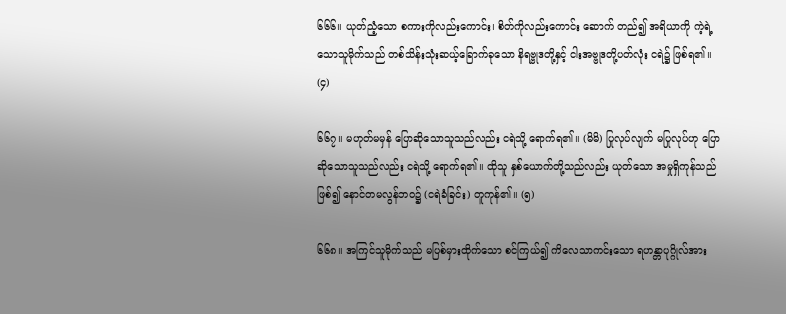၆၆၆။ ယုတ်ညံ့သော စကားကိုလည်းကောင်း၊ စိတ်ကိုလည်းကောင်း ဆောက် တည်၍ အရိယာကို ကဲ့ရဲ့သောသူမိုက်သည် တစ်သိန်းသုံးဆယ့်ခြောက်ခုသော နိရဗ္ဗုဒတို့နှင့် ငါးအဗ္ဗုဒတို့ပတ်လုံး ငရဲ၌ ဖြစ်ရ၏။ (၄)

၆၆၇။ မဟုတ်မမှန် ပြောဆိုသောသူသည်လည်း ငရဲသို့ ရောက်ရ၏။ (မိမိ) ပြုလုပ်လျက် မပြုလုပ်ဟု ပြောဆိုသောသူသည်လည်း ငရဲသို့ ရောက်ရ၏။ ထိုသူ နှစ်ယောက်တို့သည်လည်း ယုတ်သော အမှုရှိကုန်သည်ဖြစ်၍ နောင်တမလွန်ဘဝ၌ (ငရဲခံခြင်း) တူကုန်၏။ (၅)

၆၆၈။ အကြင်သူမိုက်သည် မပြစ်မှားထိုက်သော စင်ကြယ်၍ ကိလေသာကင်းသော ရဟန္တာပုဂ္ဂိုလ်အား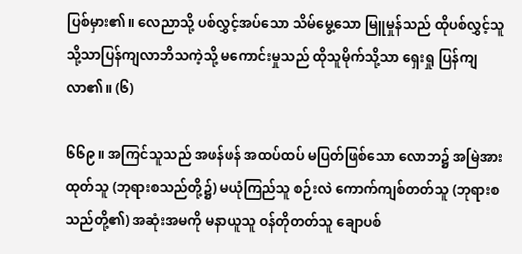ပြစ်မှား၏။ လေညာသို့ ပစ်လွှင့်အပ်သော သိမ်မွေ့သော မြူမှုန်သည် ထိုပစ်လွှင့်သူသို့သာပြန်ကျလာဘိသကဲ့သို့ မကောင်းမှုသည် ထိုသူမိုက်သို့သာ ရှေးရှု ပြန်ကျလာ၏။ (၆)

၆၆၉။ အကြင်သူသည် အဖန်ဖန် အထပ်ထပ် မပြတ်ဖြစ်သော လောဘ၌ အမြဲအားထုတ်သူ (ဘုရားစသည်တို့၌) မယုံကြည်သူ စဉ်းလဲ ကောက်ကျစ်တတ်သူ (ဘုရားစသည်တို့၏) အဆုံးအမကို မနာယူသူ ဝန်တိုတတ်သူ ချောပစ်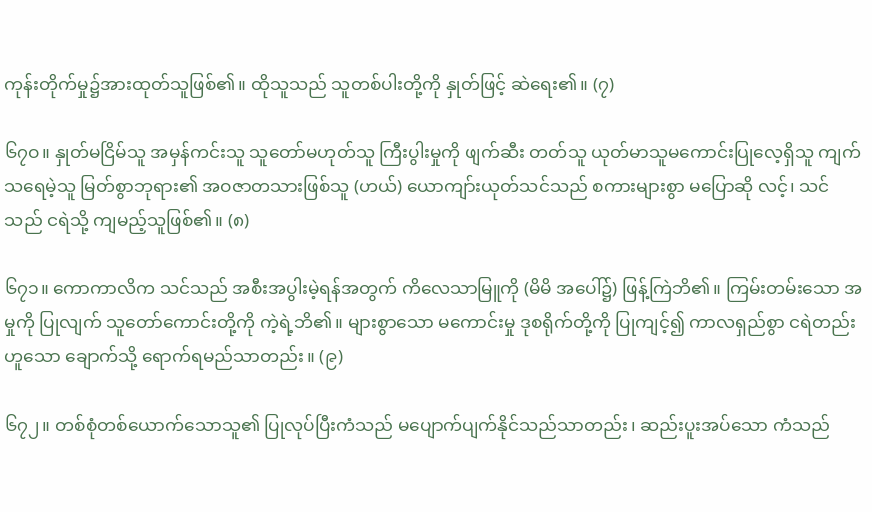ကုန်းတိုက်မှု၌အားထုတ်သူဖြစ်၏။ ထိုသူသည် သူတစ်ပါးတို့ကို နှုတ်ဖြင့် ဆဲရေး၏။ (၇)

၆၇ဝ။ နှုတ်မငြိမ်သူ အမှန်ကင်းသူ သူတော်မဟုတ်သူ ကြီးပွါးမှုကို ဖျက်ဆီး တတ်သူ ယုတ်မာသူမကောင်းပြုလေ့ရှိသူ ကျက်သရေမဲ့သူ မြတ်စွာဘုရား၏ အဝဇာတသားဖြစ်သူ (ဟယ်) ယောကျာ်းယုတ်သင်သည် စကားများစွာ မပြောဆို လင့်၊ သင်သည် ငရဲသို့ ကျမည့်သူဖြစ်၏။ (၈)

၆၇၁။ ကောကာလိက သင်သည် အစီးအပွါးမဲ့ရန်အတွက် ကိလေသာမြူကို (မိမိ အပေါ်၌) ဖြန့်ကြဲဘိ၏။ ကြမ်းတမ်းသော အမှုကို ပြုလျက် သူတော်ကောင်းတို့ကို ကဲ့ရဲ့ဘိ၏။ များစွာသော မကောင်းမှု ဒုစရိုက်တို့ကို ပြုကျင့်၍ ကာလရှည်စွာ ငရဲတည်းဟူသော ချောက်သို့ ရောက်ရမည်သာတည်း။ (၉)

၆၇၂။ တစ်စုံတစ်ယောက်သောသူ၏ ပြုလုပ်ပြီးကံသည် မပျောက်ပျက်နိုင်သည်သာတည်း၊ ဆည်းပူးအပ်သော ကံသည်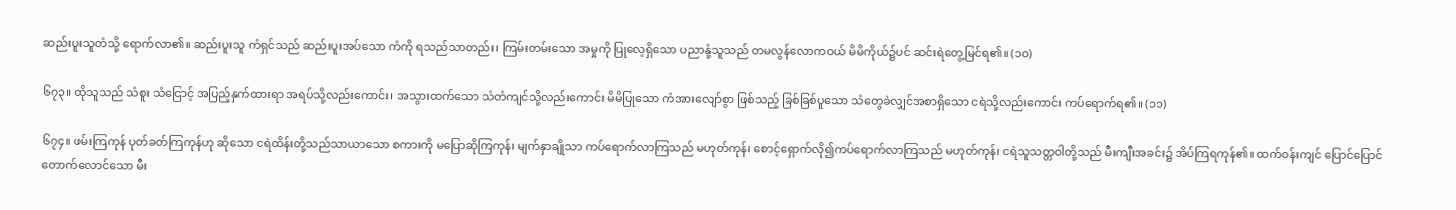ဆည်းပူးသူတံသို့ ရောက်လာ၏။ ဆည်းပူးသူ ကံရှင်သည် ဆည်းပူးအပ်သော ကံကို ရသည်သာတည်း၊ ကြမ်းတမ်းသော အမှုကို ပြုလေ့ရှိသော ပညာနုံ့သူသည် တမလွန်လောကဝယ် မိမိကိုယ်၌ပင် ဆင်းရဲတွေ့မြင်ရ၏။ (၁ဝ)

၆၇၃။ ထိုသူသည် သံစူး သံငြောင့် အပြည့်နှက်ထားရာ အရပ်သို့လည်းကောင်း၊ အသွားထက်သော သံတံကျင်သို့လည်းကောင်း မိမိပြုသော ကံအားလျော်စွာ ဖြစ်သည့် ခြစ်ခြစ်ပူသော သံတွေခဲလျှင်အစာရှိသော ငရဲသို့လည်းကောင်း ကပ်ရောက်ရ၏။ (၁၁)

၆၇၄။ ဖမ်းကြကုန် ပုတ်ခတ်ကြကုန်ဟု ဆိုသော ငရဲထိန်းတို့သည်သာယာသော စကားကို မပြောဆိုကြကုန်၊ မျက်နှာချိုသာ ကပ်ရောက်လာကြသည် မဟုတ်ကုန်၊ စောင့်ရှောက်လို၍ကပ်ရောက်လာကြသည် မဟုတ်ကုန်၊ ငရဲသူသတ္တဝါတို့သည် မီးကျီးအခင်း၌ အိပ်ကြရကုန်၏။ ထက်ဝန်းကျင် ပြောင်ပြောင်တောက်လောင်သော မီး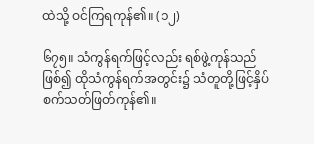ထဲသို့ ဝင်ကြရကုန်၏။ (၁၂)

၆၇၅။ သံကွန်ရက်ဖြင့်လည်း ရစ်ဖွဲ့ကုန်သည်ဖြစ်၍ ထိုသံကွန်ရက်အတွင်း၌ သံတူတို့ဖြင့်နှိပ်စက်သတ်ဖြတ်ကုန်၏။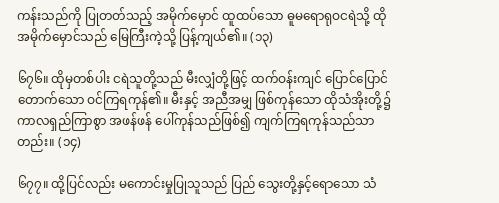ကန်းသည်ကို ပြုတတ်သည့် အမိုက်မှောင် ထူထပ်သော ဓူမရောရုဝငရဲသို့ ထိုအမိုက်မှောင်သည် မြေကြီးကဲ့သို့ ပြန့်ကျယ်၏။ (၁၃)

၆၇၆။ ထိုမှတစ်ပါး ငရဲသူတို့သည် မီးလျှံတို့ဖြင့် ထက်ဝန်းကျင် ပြောင်ပြောင် တောက်သော ဝင်ကြရကုန်၏။ မီးနှင့် အညီအမျှ ဖြစ်ကုန်သော ထိုသံအိုးတို့၌ ကာလရှည်ကြာစွာ အဖန်ဖန် ပေါ်ကုန်သည်ဖြစ်၍ ကျက်ကြရကုန်သည်သာတည်း။ (၁၄)

၆၇၇။ ထို့ပြင်လည်း မကောင်းမှုပြုသူသည် ပြည် သွေးတို့နှင့်ရောသော သံ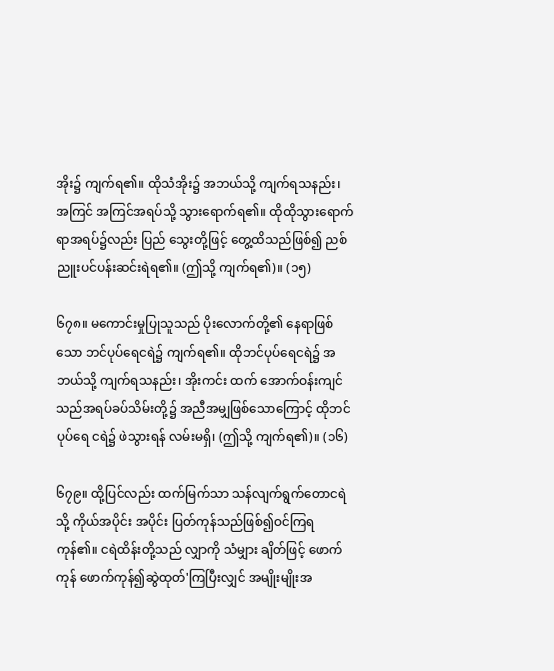အိုး၌ ကျက်ရ၏။ ထိုသံအိုး၌ အဘယ်သို့ ကျက်ရသနည်း၊ အကြင် အကြင်အရပ်သို့ သွားရောက်ရ၏။ ထိုထိုသွားရောက်ရာအရပ်၌လည်း ပြည် သွေးတို့ဖြင့် တွေ့ထိသည်ဖြစ်၍ ညစ်ညူးပင်ပန်းဆင်းရဲရ၏။ (ဤသို့ ကျက်ရ၏)။ (၁၅)

၆၇၈။ မကောင်းမှုပြုသူသည် ပိုးလောက်တို့၏ နေရာဖြစ်သော ဘင်ပုပ်ရေငရဲ၌ ကျက်ရ၏။ ထိုဘင်ပုပ်ရေငရဲ၌ အဘယ်သို့ ကျက်ရသနည်း၊ အိုးကင်း ထက် အောက်ဝန်းကျင်သည်အရပ်ခပ်သိမ်းတို့၌ အညီအမျှဖြစ်သောကြောင့် ထိုဘင်ပုပ်ရေ ငရဲ၌ ဖဲသွားရန် လမ်းမရှိ၊ (ဤသို့ ကျက်ရ၏)။ (၁၆)

၆၇၉။ ထို့ပြင်လည်း ထက်မြက်သာ သန်လျက်ရွက်တောငရဲသို့ ကိုယ်အပိုင်း အပိုင်း ပြတ်ကုန်သည်ဖြစ်၍ဝင်ကြရကုန်၏။ ငရဲထိန်းတို့သည် လျှာကို သံမျှား ချိတ်ဖြင့် ဖောက်ကုန် ဖောက်ကုန်၍ဆွဲထုတ်'ကြပြီးလျှင် အမျိုးမျိုးအ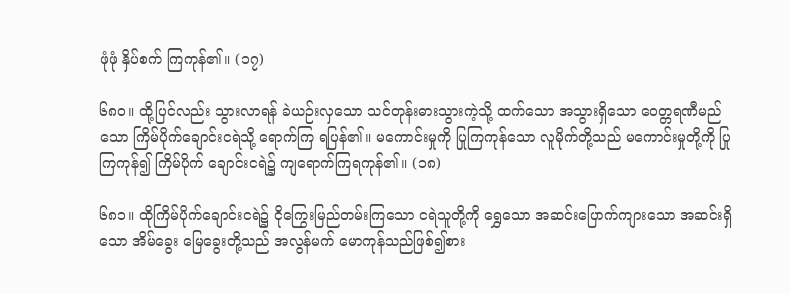ဖုံဖုံ နှိပ်စက် ကြကုန်၏။ (၁၇)

၆၈ဝ။ ထို့ပြင်လည်း သွားလာရန် ခဲယဉ်းလှသော သင်တုန်းဓားသွားကဲ့သို့ ထက်သော အသွားရှိသော ဝေတ္တရဏီမည်သော ကြိမ်ပိုက်ချောင်းငရဲသို့ ရောက်ကြ ရပြန်၏။ မကောင်းမှုကို ပြုကြကုန်သော လူမိုက်တို့သည် မကောင်းမှုတို့ကို ပြုကြကုန်၍ ကြိမ်ပိုက် ချောင်းငရဲ၌ ကျရောက်ကြရကုန်၏။ (၁၈)

၆၈၁။ ထိုကြိမ်ပိုက်ချောင်းငရဲ၌ ငိုကြွေးမြည်တမ်းကြသော ငရဲသူတို့ကို ရွှေသော အဆင်းပြောက်ကျားသော အဆင်းရှိသော အိမ်ခွေး မြေခွေးတို့သည် အလွန်မက် မောကုန်သည်ဖြစ်၍စား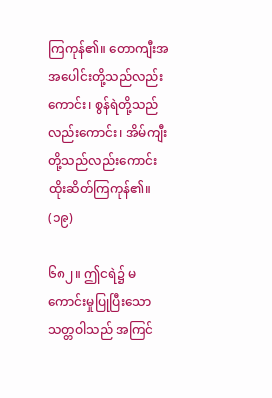ကြကုန်၏။ တောကျီးအ အပေါင်းတို့သည်လည်းကောင်း၊ စွန်ရဲတို့သည်လည်းကောင်း၊ အိမ်ကျီးတို့သည်လည်းကောင်း ထိုးဆိတ်ကြကုန်၏။ (၁၉)

၆၈၂။ ဤငရဲ၌ မကောင်းမှုပြုပြီးသော သတ္တဝါသည် အကြင်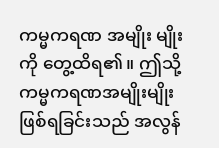ကမ္မကရဏ အမျိုး မျိုးကို တွေ့ထိရ၏။ ဤသို့ ကမ္မကရဏအမျိုးမျိုး ဖြစ်ရခြင်းသည် အလွန်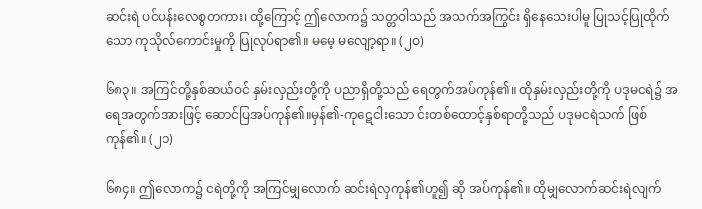ဆင်းရဲ ပင်ပန်းလေစွတကား၊ ထို့ကြောင့် ဤလောက၌ သတ္တဝါသည် အသက်အကြွင်း ရှိနေသေးပါမူ ပြုသင့်ပြုထိုက်သော ကုသိုလ်ကောင်းမှုကို ပြုလုပ်ရာ၏။ မမေ့ မလျော့ရာ။ (၂ဝ)

၆၈၃။ အကြင်တို့နှစ်ဆယ်ဝင် နှမ်းလှည်းတို့ကို ပညာရှိတို့သည် ရေတွက်အပ်ကုန်၏။ ထိုနှမ်းလှည်းတို့ကို ပဒုမငရဲ၌ အရေအတွက်အားဖြင့် ဆောင်ပြအပ်ကုန်၏။မှန်၏-ကုဋေငါးသော င်းတစ်ထောင့်နှစ်ရာတို့သည် ပဒုမငရဲသက် ဖြစ်ကုန်၏။ (၂၁)

၆၈၄။ ဤလောက၌ ငရဲတို့ကို အကြင်မျှလောက် ဆင်းရဲလှကုန်၏ဟူ၍ ဆို အပ်ကုန်၏။ ထိုမျှလောက်ဆင်းရဲလျက်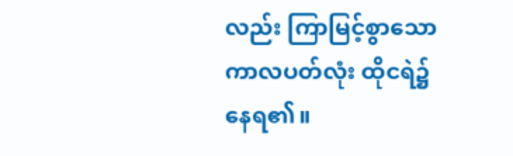လည်း ကြာမြင့်စွာသော ကာလပတ်လုံး ထိုငရဲ၌ နေရ၏။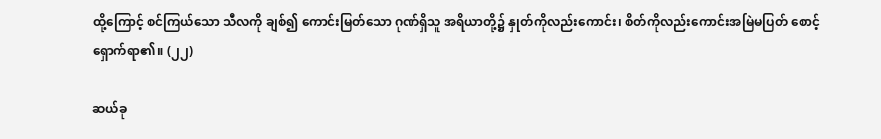ထို့ကြောင့် စင်ကြယ်သော သီလကို ချစ်၍ ကောင်းမြတ်သော ဂုဏ်ရှိသူ အရိယာတို့၌ နှုတ်ကိုလည်းကောင်း၊ စိတ်ကိုလည်းကောင်းအမြဲမပြတ် စောင့်ရှောက်ရာ၏။ (၂၂)

ဆယ်ခု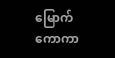မြောက် ကောကာ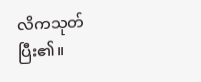လိကသုတ် ပြီး၏။